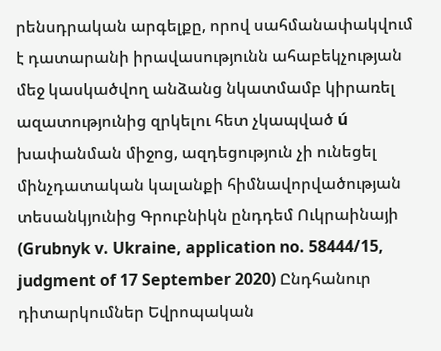րենսդրական արգելքը, որով սահմանափակվում է դատարանի իրավասությունն ահաբեկչության մեջ կասկածվող անձանց նկատմամբ կիրառել ազատությունից զրկելու հետ չկապված ú խափանման միջոց, ազդեցություն չի ունեցել մինչդատական կալանքի հիմնավորվածության տեսանկյունից Գրուբնիկն ընդդեմ Ուկրաինայի (Grubnyk v. Ukraine, application no. 58444/15, judgment of 17 September 2020) Ընդհանուր դիտարկումներ Եվրոպական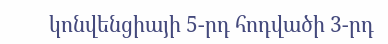կոնվենցիայի 5-րդ հոդվածի 3-րդ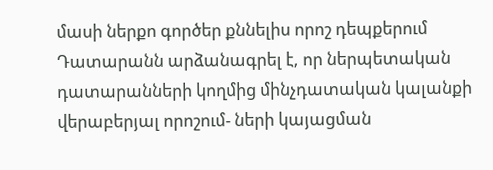մասի ներքո գործեր քննելիս որոշ դեպքերում Դատարանն արձանագրել է, որ ներպետական դատարանների կողմից մինչդատական կալանքի վերաբերյալ որոշում- ների կայացման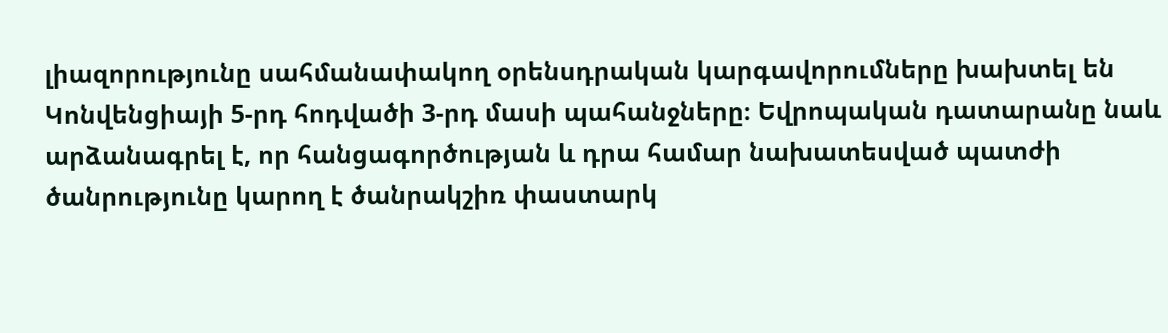լիազորությունը սահմանափակող օրենսդրական կարգավորումները խախտել են Կոնվենցիայի 5-րդ հոդվածի 3-րդ մասի պահանջները։ Եվրոպական դատարանը նաև արձանագրել է, որ հանցագործության և դրա համար նախատեսված պատժի ծանրությունը կարող է ծանրակշիռ փաստարկ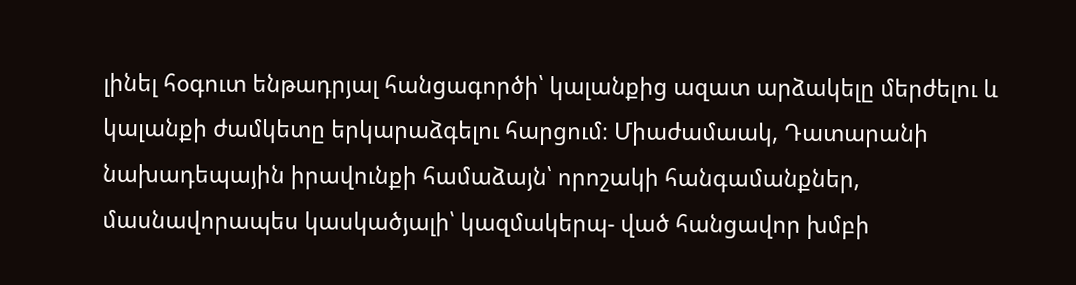լինել հօգուտ ենթադրյալ հանցագործի՝ կալանքից ազատ արձակելը մերժելու և կալանքի ժամկետը երկարաձգելու հարցում։ Միաժամաակ, Դատարանի նախադեպային իրավունքի համաձայն՝ որոշակի հանգամանքներ, մասնավորապես կասկածյալի՝ կազմակերպ- ված հանցավոր խմբի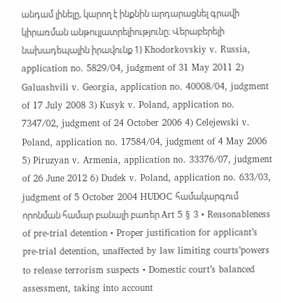անդամ լինելը, կարող է ինքնին արդարացնել գրավի կիրառման անթույլատրելիությունը։ Վերաբերելի նախադեպային իրավունք 1) Khodorkovskiy v. Russia, application no. 5829/04, judgment of 31 May 2011 2) Galuashvili v. Georgia, application no. 40008/04, judgment of 17 July 2008 3) Kusyk v. Poland, application no. 7347/02, judgment of 24 October 2006 4) Celejewski v. Poland, application no. 17584/04, judgment of 4 May 2006 5) Piruzyan v. Armenia, application no. 33376/07, judgment of 26 June 2012 6) Dudek v. Poland, application no. 633/03, judgment of 5 October 2004 HUDOC համակարգում որոնման համար բանալի բառեր Art 5 § 3 • Reasonableness of pre-trial detention • Proper justification for applicant’s pre-trial detention, unaffected by law limiting courts’powers to release terrorism suspects • Domestic court’s balanced assessment, taking into account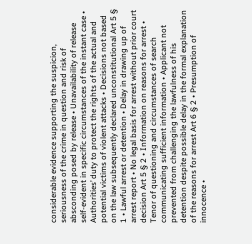considerable evidence supporting the suspicion, seriousness of the crime in question and risk of absconding posed by release • Unavailability of release self-evident in specific circumstances of the instant case • Authorities’ duty to protect the rights of the actual and potential victims of violent attacks • Decisions not based on the law subsequently declared unconstitutional Art 5 § 1 • Lawful arrest or detention • Delay in drawing up of arrest report • No legal basis for arrest without prior court decision Art 5 § 2 • Information on reasons for arrest • Tenor of questioning and circumstances of search communicating sufficient information • Applicant not prevented from challenging the lawfulness of his detention despite possible delay in the formal explanation of the reasons for arrest Art 6 § 2 • Presumption of innocence •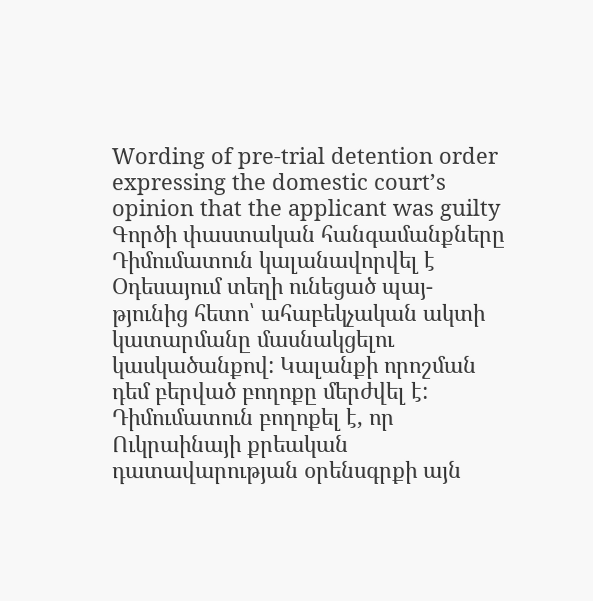Wording of pre-trial detention order expressing the domestic court’s opinion that the applicant was guilty Գործի փաստական հանգամանքները Դիմումատուն կալանավորվել է Օդեսայում տեղի ունեցած պայ- թյունից հետո՝ ահաբեկչական ակտի կատարմանը մասնակցելու կասկածանքով: Կալանքի որոշման դեմ բերված բողոքը մերժվել է: Դիմումատուն բողոքել է, որ Ուկրաինայի քրեական դատավարության օրենսգրքի այն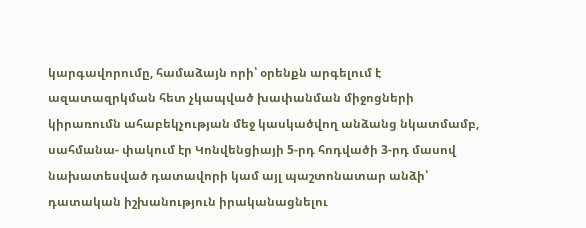կարգավորումը, համաձայն որի՝ օրենքն արգելում է ազատազրկման հետ չկապված խափանման միջոցների կիրառումն ահաբեկչության մեջ կասկածվող անձանց նկատմամբ, սահմանա- փակում էր Կոնվենցիայի 5-րդ հոդվածի 3-րդ մասով նախատեսված դատավորի կամ այլ պաշտոնատար անձի՝ դատական իշխանություն իրականացնելու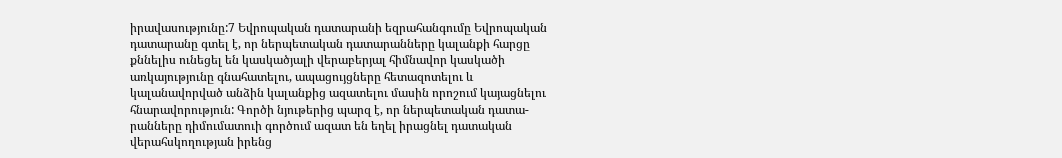իրավասությունը:7 Եվրոպական դատարանի եզրահանգումը Եվրոպական դատարանը գտել է, որ ներպետական դատարանները կալանքի հարցը քննելիս ունեցել են կասկածյալի վերաբերյալ հիմնավոր կասկածի առկայությունը գնահատելու, ապացույցները հետազոտելու և կալանավորված անձին կալանքից ազատելու մասին որոշում կայացնելու հնարավորություն: Գործի նյութերից պարզ է, որ ներպետական դատա- րանները դիմումատուի գործում ազատ են եղել իրացնել դատական վերահսկողության իրենց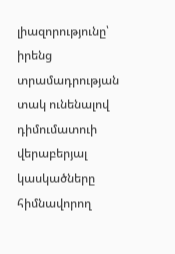լիազորությունը՝ իրենց տրամադրության տակ ունենալով դիմումատուի վերաբերյալ կասկածները հիմնավորող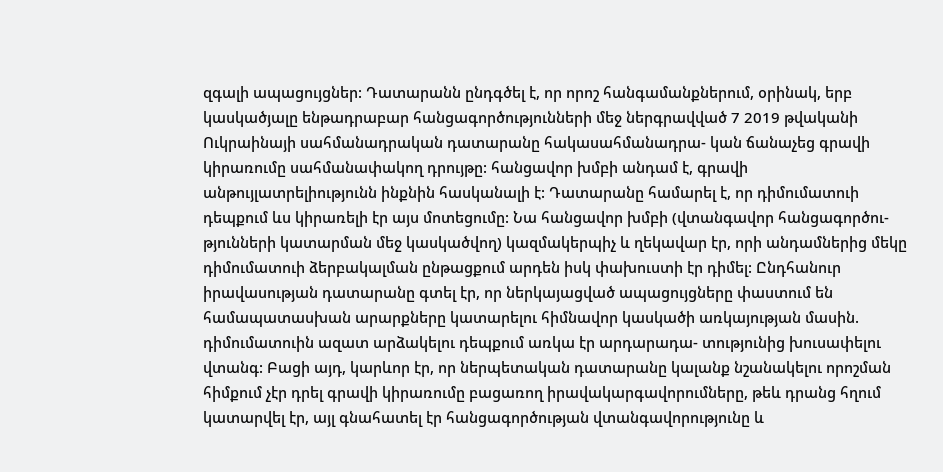զգալի ապացույցներ: Դատարանն ընդգծել է, որ որոշ հանգամանքներում, օրինակ, երբ կասկածյալը ենթադրաբար հանցագործությունների մեջ ներգրավված 7 2019 թվականի Ուկրաինայի սահմանադրական դատարանը հակասահմանադրա- կան ճանաչեց գրավի կիրառումը սահմանափակող դրույթը: հանցավոր խմբի անդամ է, գրավի անթույլատրելիությունն ինքնին հասկանալի է: Դատարանը համարել է, որ դիմումատուի դեպքում ևս կիրառելի էր այս մոտեցումը: Նա հանցավոր խմբի (վտանգավոր հանցագործու- թյունների կատարման մեջ կասկածվող) կազմակերպիչ և ղեկավար էր, որի անդամներից մեկը դիմումատուի ձերբակալման ընթացքում արդեն իսկ փախուստի էր դիմել: Ընդհանուր իրավասության դատարանը գտել էր, որ ներկայացված ապացույցները փաստում են համապատասխան արարքները կատարելու հիմնավոր կասկածի առկայության մասին. դիմումատուին ազատ արձակելու դեպքում առկա էր արդարադա- տությունից խուսափելու վտանգ: Բացի այդ, կարևոր էր, որ ներպետական դատարանը կալանք նշանակելու որոշման հիմքում չէր դրել գրավի կիրառումը բացառող իրավակարգավորումները, թեև դրանց հղում կատարվել էր, այլ գնահատել էր հանցագործության վտանգավորությունը և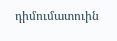դիմումատուին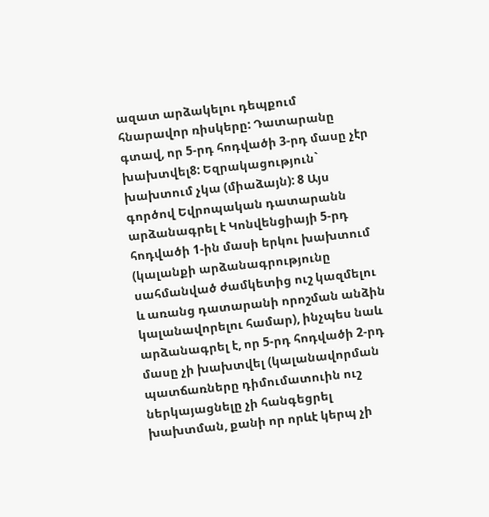ազատ արձակելու դեպքում հնարավոր ռիսկերը: Դատարանը գտավ, որ 5-րդ հոդվածի 3-րդ մասը չէր խախտվել8: Եզրակացություն` խախտում չկա (միաձայն): 8 Այս գործով Եվրոպական դատարանն արձանագրել է Կոնվենցիայի 5-րդ հոդվածի 1-ին մասի երկու խախտում (կալանքի արձանագրությունը սահմանված ժամկետից ուշ կազմելու և առանց դատարանի որոշման անձին կալանավորելու համար), ինչպես նաև արձանագրել է, որ 5-րդ հոդվածի 2-րդ մասը չի խախտվել (կալանավորման պատճառները դիմումատուին ուշ ներկայացնելը չի հանգեցրել խախտման, քանի որ որևէ կերպ չի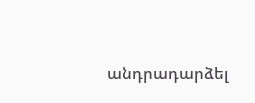անդրադարձել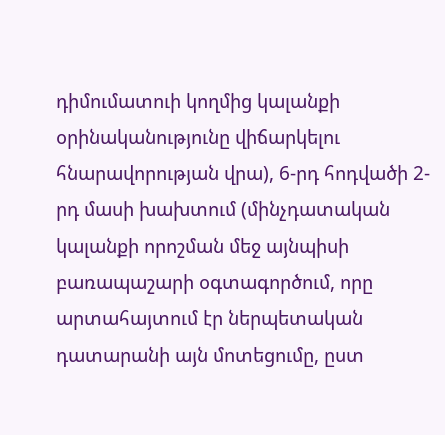դիմումատուի կողմից կալանքի օրինականությունը վիճարկելու հնարավորության վրա), 6-րդ հոդվածի 2-րդ մասի խախտում (մինչդատական կալանքի որոշման մեջ այնպիսի բառապաշարի օգտագործում, որը արտահայտում էր ներպետական դատարանի այն մոտեցումը, ըստ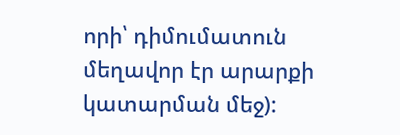որի՝ դիմումատուն մեղավոր էր արարքի կատարման մեջ):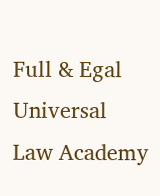Full & Egal Universal Law Academy